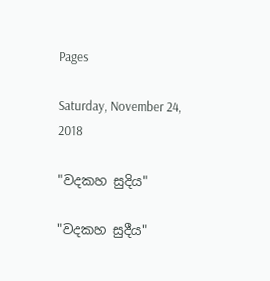Pages

Saturday, November 24, 2018

"වදකහ සුදිය"

"වදකහ සුදීය"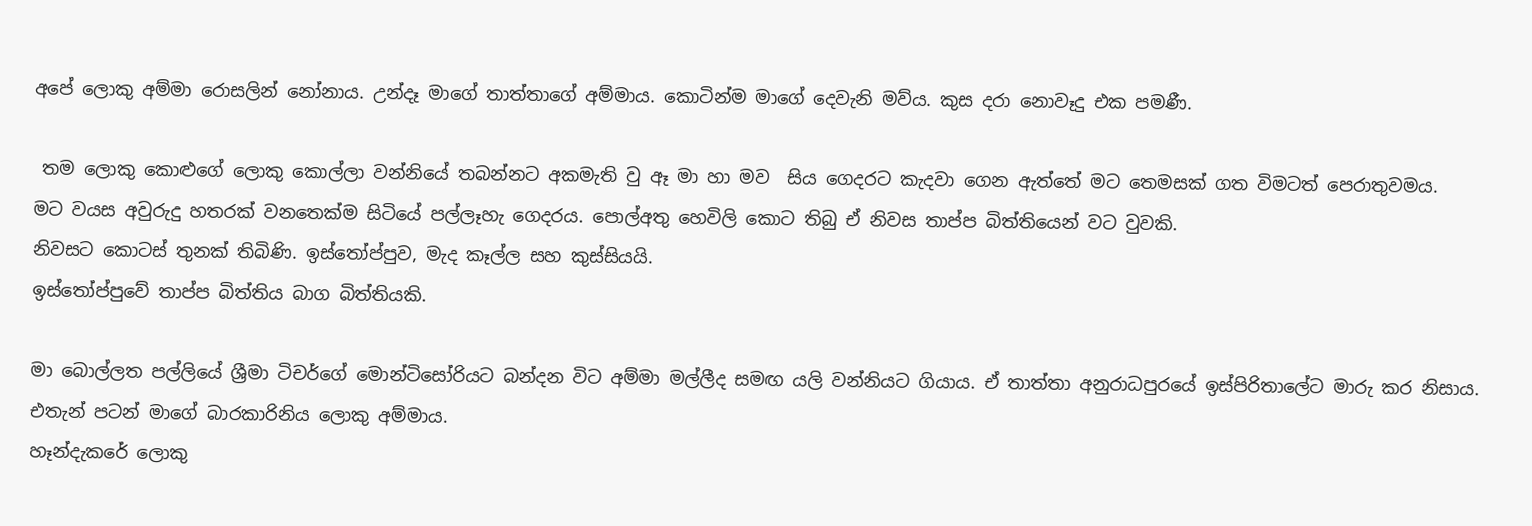අපේ ලොකු අම්මා රොසලින් නෝනාය. උන්දෑ මාගේ තාත්තාගේ අම්මාය. කොටින්ම මාගේ දෙවැනි මව්ය. කුස දරා නොවෑදු එක පමණී.

 තම ලොකු කොළුගේ ලොකු කොල්ලා වන්නියේ තබන්නට අකමැති වු ඈ මා හා මව  සිය ගෙදරට කැදවා ගෙන ඇත්තේ මට තෙමසක් ගත විමටත් පෙරාතුවමය.
මට වයස අවුරුදු හතරක් වනතෙක්ම සිටියේ පල්ලෑහැ ගෙදරය. පොල්අතු හෙවිලි කොට තිබු ඒ නිවස තාප්ප බිත්තියෙන් වට වුවකි.
නිවසට කොටස් තුනක් තිබිණි. ඉස්තෝප්පුව, මැද කෑල්ල සහ කුස්සියයි.
ඉස්තෝප්පුවේ තාප්ප බිත්තිය බාග බිත්තියකි.

මා බොල්ලත පල්ලියේ ශ්‍රීමා ටිචර්ගේ මොන්ටිසෝරියට බන්දන විට අම්මා මල්ලීද සමඟ යලි වන්නියට ගියාය. ඒ තාත්තා අනුරාධපුරයේ ඉස්පිරිතාලේට මාරු කර නිසාය.
එතැන් පටන් මාගේ බාරකාරිනිය ලොකු අම්මාය.
හෑන්දැකරේ ලොකු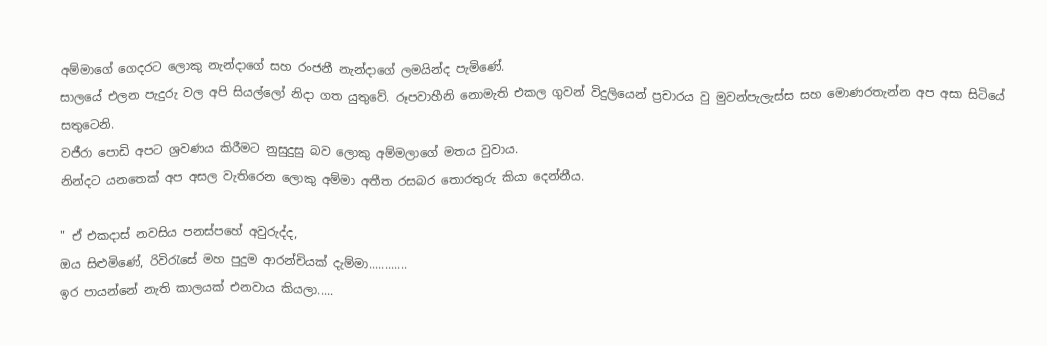අම්මාගේ ගෙදරට ලොකු නැන්දාගේ සහ රංජනී නැන්දාගේ ලමයින්ද පැමිණේ.
සාලයේ එලන පැදුරු වල අපි සියල්ලෝ නිදා ගත යුතුවේ. රූපවාහීනි නොමැති එකල ගුවන් විදුලියෙන් ප්‍රචාරය වු මුවන්පැලැස්ස සහ මොණරතැන්න අප අසා සිටියේ සතුටෙනි.
වජීරා පොඩි අපට ශ්‍රවණය කිරීමට නුසුදුසු බව ලොකු අම්මලාගේ මතය වුවාය.
නින්දට යනතෙක් අප අසල වැතිරෙන ලොකු අම්මා අතීත රසබර තොරතුරු කියා දෙන්නීය.

" ඒ එකදාස් නවසිය පනස්පහේ අවුරුද්ද,
ඔය සිළුමිණේ, රිවිරැසේ මහ පුදුම ආරන්චියක් දැම්මා............
ඉර පායන්නේ නැති කාලයක් එනවාය කියලා.....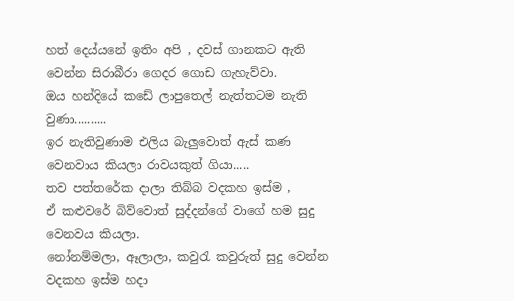හත් දෙය්යනේ ඉතිං අපි , දවස් ගානකට ඇති වෙන්න සිරාබීරා ගෙදර ගොඩ ගැහැව්වා.
ඔය හන්දියේ කඩේ ලාපුතෙල් නැත්තටම නැති වුණා..........
ඉර නැතිවුණාම එලිය බැලුවොත් ඇස් කණ වෙනවාය කියලා රාවයකුත් ගියා.....
තව පත්තරේක දාලා තිබ්බ වදකහ ඉස්ම ,
ඒ කළුවරේ බිව්වොත් සුද්දන්ගේ වාගේ හම සුදු වෙනවය කියලා.
නෝනම්මලා, ඈලාලා, කවුරැ කවුරුත් සුදු වෙන්න වදකහ ඉස්ම හදා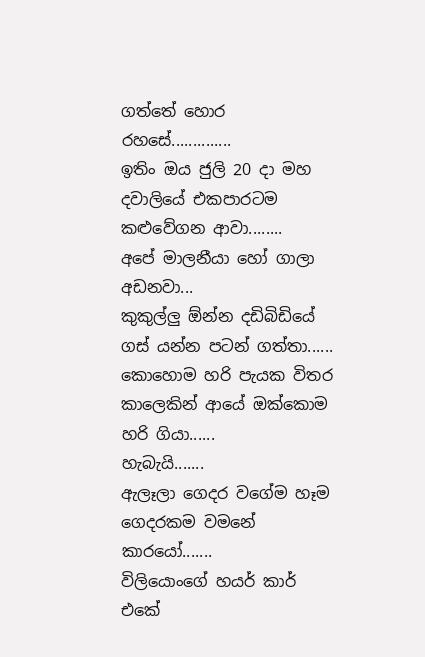ගත්තේ හොර රහසේ..............
ඉතිං ඔය ජුලි 20 දා මහ දවාලියේ එකපාරටම කළුවේගන ආවා........
අපේ මාලනීයා හෝ ගාලා අඩනවා...
කුකුල්ලු ඕන්න දඩිබිඩියේ ගස් යන්න පටන් ගත්තා......
කොහොම හරි පැයක විතර කාලෙකින් ආයේ ඔක්කොම හරි ගියා......
හැබැයි.......
ඇලෑලා ගෙදර වගේම හෑම ගෙදරකම වමනේ කාරයෝ.......
විලියොංගේ හයර් කාර් එකේ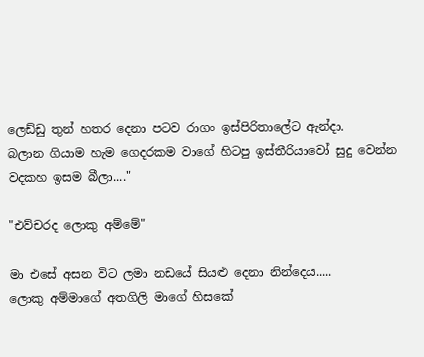ලෙඩ්ඩු තුන් හතර දෙනා පටව රාගං ඉස්පිරිතාලේට ඇන්දා.
බලාන ගියාම හැම ගෙදරකම වාගේ හිටපු ඉස්තීරියාවෝ සුදු වෙන්න වදකහ ඉසම බීලා...."

"එව්චරද ලොකු අම්මේ"

මා එසේ අසන විට ලමා නඩයේ සියළු දෙනා නින්දෙය.....
ලොකු අම්මාගේ අතගිලි මාගේ හිසකේ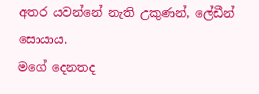අතර යවන්නේ නැති උකුණන්, ලේඩීන් සොයාය.
මගේ දෙනතද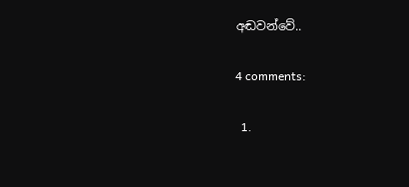අඬවන්වේ..

4 comments:

  1.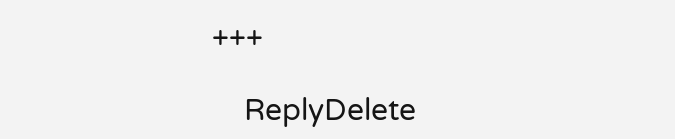+++

    ReplyDelete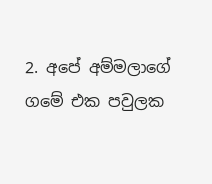2. අපේ අම්මලාගේ ගමේ එක පවුලක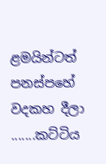ළමයින්ටත් පනස්පහේ වදකහ දීලා .......කට්ටිය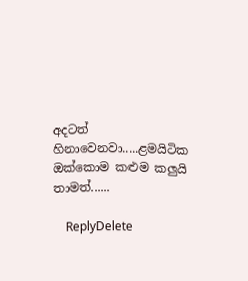අදටත් හිනාවෙනවා.....ළමයිටික ඔක්කොම කළුම කලුයි තාමත්......

    ReplyDelete